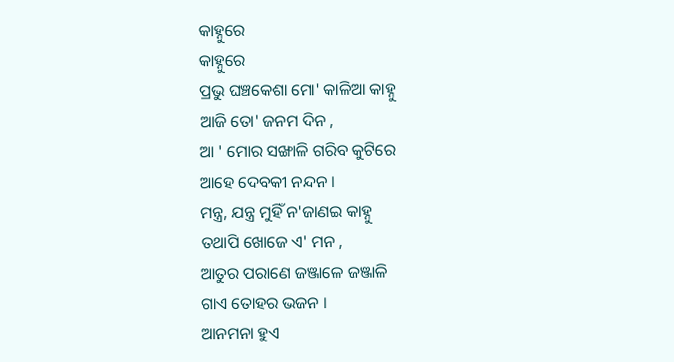କାହ୍ନୁରେ
କାହ୍ନୁରେ
ପ୍ରଭୁ ଘଞ୍ଚକେଶା ମୋ' କାଳିଆ କାହ୍ନୁ
ଆଜି ତୋ' ଜନମ ଦିନ ,
ଆ ' ମୋର ସଙ୍ଖାଳି ଗରିବ କୁଟିରେ
ଆହେ ଦେବକୀ ନନ୍ଦନ ।
ମନ୍ତ୍ର, ଯନ୍ତ୍ର ମୁହିଁ ନ'ଜାଣଇ କାହ୍ନୁ
ତଥାପି ଖୋଜେ ଏ' ମନ ,
ଆତୁର ପରାଣେ ଜଞ୍ଜାଳେ ଜଞ୍ଜାଳି
ଗାଏ ତୋହର ଭଜନ ।
ଆନମନା ହୁଏ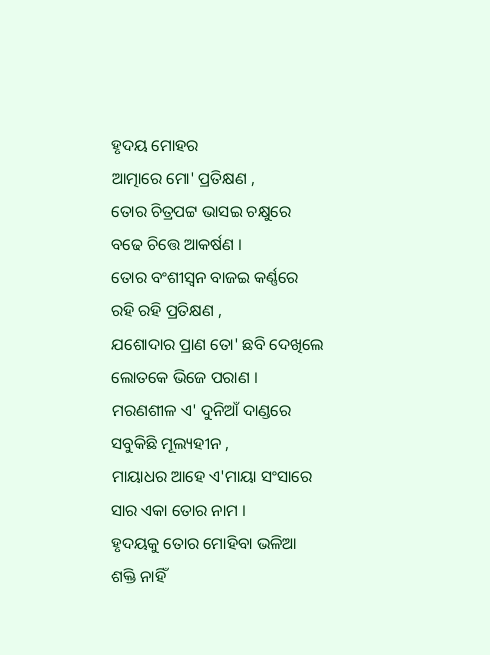ହୃଦୟ ମୋହର
ଆତ୍ମାରେ ମୋ' ପ୍ରତିକ୍ଷଣ ,
ତୋର ଚିତ୍ରପଟ୍ଟ ଭାସଇ ଚକ୍ଷୁରେ
ବଢେ ଚିତ୍ତେ ଆକର୍ଷଣ ।
ତୋର ବଂଶୀସ୍ୱନ ବାଜଇ କର୍ଣ୍ଣରେ
ରହି ରହି ପ୍ରତିକ୍ଷଣ ,
ଯଶୋଦାର ପ୍ରାଣ ତୋ' ଛବି ଦେଖିଲେ
ଲୋତକେ ଭିଜେ ପରାଣ ।
ମରଣଶୀଳ ଏ' ଦୁନିଆଁ ଦାଣ୍ଡରେ
ସବୁକିଛି ମୂଲ୍ୟହୀନ ,
ମାୟାଧର ଆହେ ଏ'ମାୟା ସଂସାରେ
ସାର ଏକା ତୋର ନାମ ।
ହୃଦୟକୁ ତୋର ମୋହିବା ଭଳିଆ
ଶକ୍ତି ନାହିଁ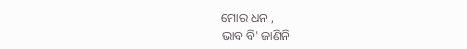ମୋର ଧନ ,
ଭାବ ବି' ଜାଣିନି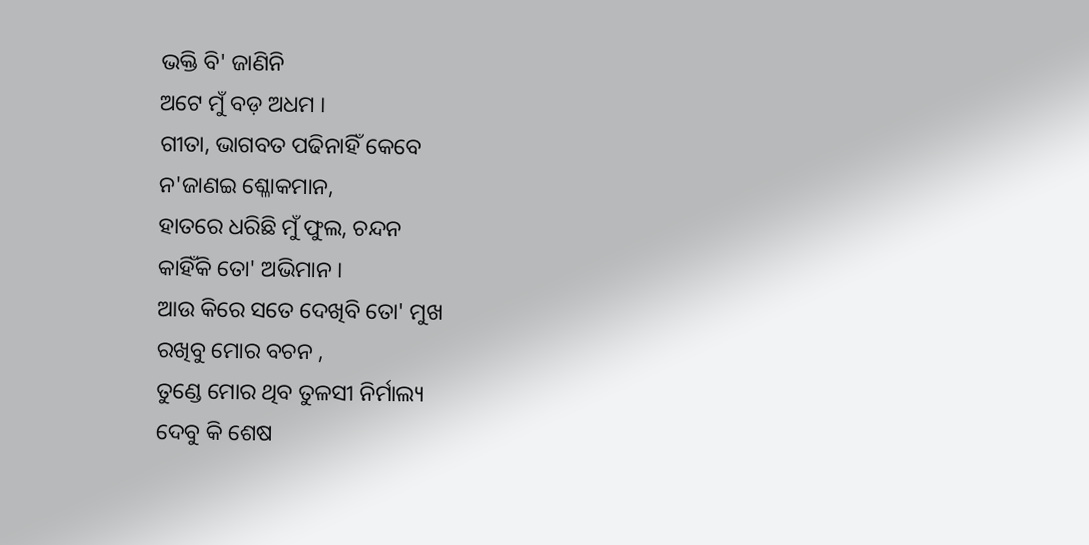ଭକ୍ତି ବି' ଜାଣିନି
ଅଟେ ମୁଁ ବଡ଼ ଅଧମ ।
ଗୀତା, ଭାଗବତ ପଢିନାହିଁ କେବେ
ନ'ଜାଣଇ ଶ୍ଳୋକମାନ,
ହାତରେ ଧରିଛି ମୁଁ ଫୁଲ, ଚନ୍ଦନ
କାହିଁକି ତୋ' ଅଭିମାନ ।
ଆଉ କିରେ ସତେ ଦେଖିବି ତୋ' ମୁଖ
ରଖିବୁ ମୋର ବଚନ ,
ତୁଣ୍ଡେ ମୋର ଥିବ ତୁଳସୀ ନିର୍ମାଲ୍ୟ
ଦେବୁ କି ଶେଷ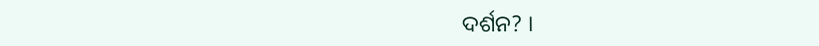ଦର୍ଶନ? ।